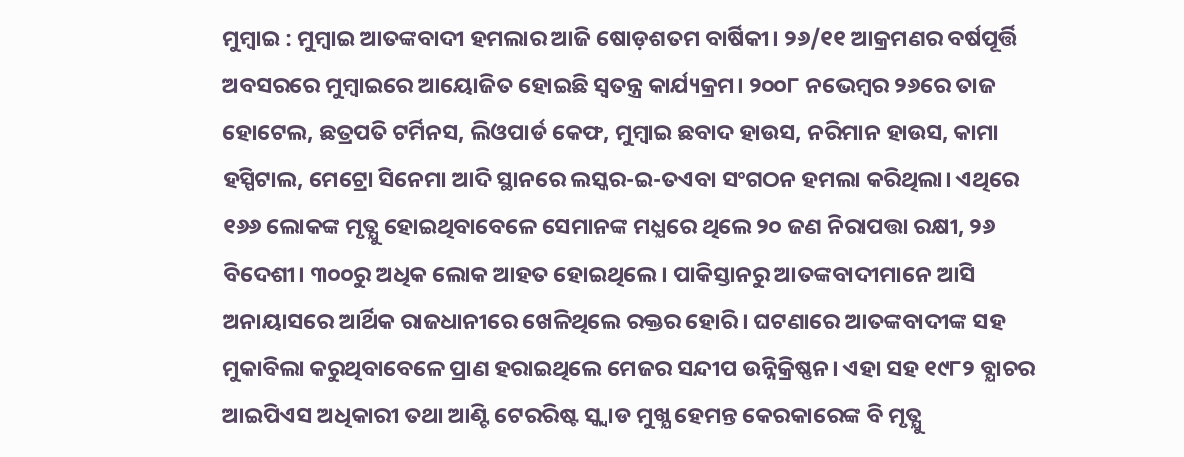ମୁମ୍ବାଇ : ମୁମ୍ବାଇ ଆତଙ୍କବାଦୀ ହମଲାର ଆଜି ଷୋଡ଼ଶତମ ବାର୍ଷିକୀ। ୨୬/୧୧ ଆକ୍ରମଣର ବର୍ଷପୂର୍ତ୍ତି ଅବସରରେ ମୁମ୍ବାଇରେ ଆୟୋଜିତ ହୋଇଛି ସ୍ବତନ୍ତ୍ର କାର୍ଯ୍ୟକ୍ରମ। ୨୦୦୮ ନଭେମ୍ବର ୨୬ରେ ତାଜ ହୋଟେଲ, ଛତ୍ରପତି ଟର୍ମିନସ, ଲିଓପାର୍ଡ କେଫ, ମୁମ୍ବାଇ ଛବାଦ ହାଉସ, ନରିମାନ ହାଉସ, କାମା ହସ୍ପିଟାଲ, ମେଟ୍ରୋ ସିନେମା ଆଦି ସ୍ଥାନରେ ଲସ୍କର-ଇ-ତଏବା ସଂଗଠନ ହମଲା କରିଥିଲା। ଏଥିରେ ୧୬୬ ଲୋକଙ୍କ ମୃତ୍ଯୁ ହୋଇଥିବାବେଳେ ସେମାନଙ୍କ ମଧ୍ଯରେ ଥିଲେ ୨୦ ଜଣ ନିରାପତ୍ତା ରକ୍ଷୀ, ୨୬ ବିଦେଶୀ। ୩୦୦ରୁ ଅଧିକ ଲୋକ ଆହତ ହୋଇଥିଲେ। ପାକିସ୍ତାନରୁ ଆତଙ୍କବାଦୀମାନେ ଆସି ଅନାୟାସରେ ଆର୍ଥିକ ରାଜଧାନୀରେ ଖେଳିଥିଲେ ରକ୍ତର ହୋରି। ଘଟଣାରେ ଆତଙ୍କବାଦୀଙ୍କ ସହ ମୁକାବିଲା କରୁଥିବାବେଳେ ପ୍ରାଣ ହରାଇଥିଲେ ମେଜର ସନ୍ଦୀପ ଉନ୍ନିକ୍ରିଷ୍ଣନ। ଏହା ସହ ୧୯୮୨ ବ୍ଯାଚର ଆଇପିଏସ ଅଧିକାରୀ ତଥା ଆଣ୍ଟି ଟେରରିଷ୍ଟ ସ୍କ୍ବାଡ ମୁଖ୍ଯ ହେମନ୍ତ କେରକାରେଙ୍କ ବି ମୃତ୍ଯୁ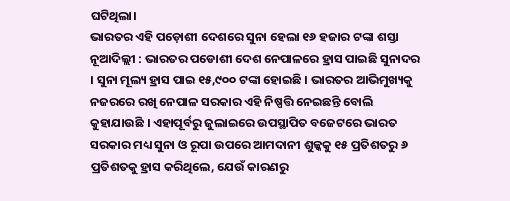ଘଟିଥିଲା।
ଭାରତର ଏହି ପଡ଼ୋଶୀ ଦେଶରେ ସୁନା ହେଲା ୧୬ ହଜାର ଟଙ୍କା ଶସ୍ତା
ନୂଆଦିଲ୍ଲୀ : ଭାରତର ପଡୋଶୀ ଦେଶ ନେପାଳରେ ହ୍ରାସ ପାଇଛି ସୁନାଦର । ସୁନା ମୂଲ୍ୟ ହ୍ରାସ ପାଇ ୧୫,୯୦୦ ଟଙ୍କା ହୋଇଛି । ଭାରତର ଆଭିମୁଖ୍ୟକୁ ନଜରରେ ରଖି ନେପାଳ ସରକାର ଏହି ନିଷ୍ପତ୍ତି ନେଇଛନ୍ତି ବୋଲି କୁହାଯାଉଛି । ଏହାପୂର୍ବରୁ ଜୁଲାଇରେ ଉପସ୍ଥାପିତ ବଜେଟରେ ଭାରତ ସରକାର ମଧ୍ୟ ସୁନା ଓ ରୂପା ଉପରେ ଆମଦାନୀ ଶୁଳ୍କକୁ ୧୫ ପ୍ରତିଶତରୁ ୬ ପ୍ରତିଶତକୁ ହ୍ରାସ କରିଥିଲେ, ଯେଉଁ କାରଣରୁ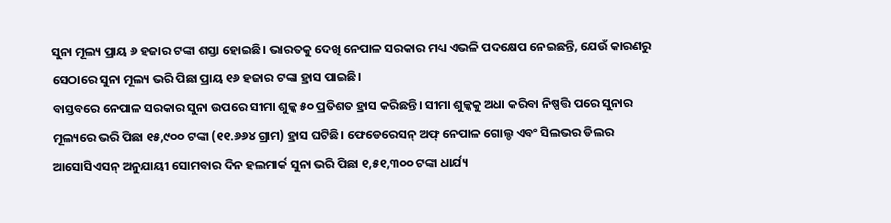ସୁନା ମୂଲ୍ୟ ପ୍ରାୟ ୬ ହଜାର ଟଙ୍କା ଶସ୍ତା ହୋଇଛି। ଭାରତକୁ ଦେଖି ନେପାଳ ସରକାର ମଧ୍ୟ ଏଭଳି ପଦକ୍ଷେପ ନେଇଛନ୍ତି, ଯେଉଁ କାରଣରୁ ସେଠାରେ ସୁନା ମୂଲ୍ୟ ଭରି ପିଛା ପ୍ରାୟ ୧୬ ହଜାର ଟଙ୍କା ହ୍ରାସ ପାଇଛି।
ବାସ୍ତବରେ ନେପାଳ ସରକାର ସୁନା ଉପରେ ସୀମା ଶୁଳ୍କ ୫୦ ପ୍ରତିଶତ ହ୍ରାସ କରିଛନ୍ତି। ସୀମା ଶୁଳ୍କକୁ ଅଧା କରିବା ନିଷ୍ପତ୍ତି ପରେ ସୁନାର ମୂଲ୍ୟରେ ଭରି ପିଛା ୧୫,୯୦୦ ଟଙ୍କା (୧୧.୬୬୪ ଗ୍ରାମ) ହ୍ରାସ ଘଟିଛି। ଫେଡେରେସନ୍ ଅଫ୍ ନେପାଳ ଗୋଲ୍ଡ ଏବଂ ସିଲଭର ଡିଲର ଆସୋସିଏସନ୍ ଅନୁଯାୟୀ ସୋମବାର ଦିନ ହଲମାର୍କ ସୁନା ଭରି ପିଛା ୧,୫୧,୩୦୦ ଟଙ୍କା ଧାର୍ଯ୍ୟ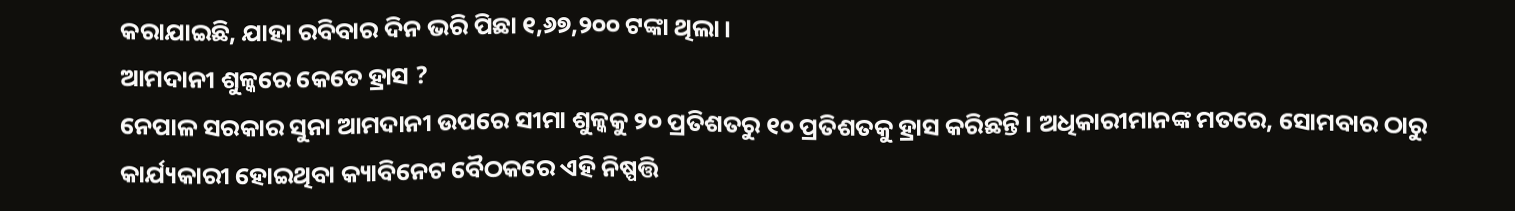କରାଯାଇଛି, ଯାହା ରବିବାର ଦିନ ଭରି ପିଛା ୧,୬୭,୨୦୦ ଟଙ୍କା ଥିଲା।
ଆମଦାନୀ ଶୁଳ୍କରେ କେତେ ହ୍ରାସ ?
ନେପାଳ ସରକାର ସୁନା ଆମଦାନୀ ଉପରେ ସୀମା ଶୁଳ୍କକୁ ୨୦ ପ୍ରତିଶତରୁ ୧୦ ପ୍ରତିଶତକୁ ହ୍ରାସ କରିଛନ୍ତି । ଅଧିକାରୀମାନଙ୍କ ମତରେ, ସୋମବାର ଠାରୁ କାର୍ଯ୍ୟକାରୀ ହୋଇଥିବା କ୍ୟାବିନେଟ ବୈଠକରେ ଏହି ନିଷ୍ପତ୍ତି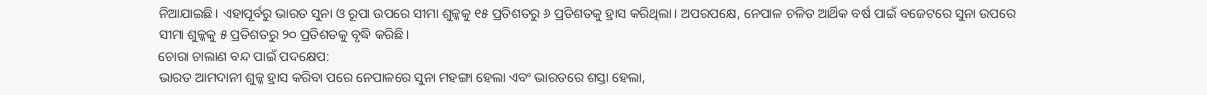ନିଆଯାଇଛି। ଏହାପୂର୍ବରୁ ଭାରତ ସୁନା ଓ ରୂପା ଉପରେ ସୀମା ଶୁଳ୍କକୁ ୧୫ ପ୍ରତିଶତରୁ ୬ ପ୍ରତିଶତକୁ ହ୍ରାସ କରିଥିଲା। ଅପରପକ୍ଷେ, ନେପାଳ ଚଳିତ ଆର୍ଥିକ ବର୍ଷ ପାଇଁ ବଜେଟରେ ସୁନା ଉପରେ ସୀମା ଶୁଳ୍କକୁ ୫ ପ୍ରତିଶତରୁ ୨୦ ପ୍ରତିଶତକୁ ବୃଦ୍ଧି କରିଛି।
ଚୋରା ଚାଲାଣ ବନ୍ଦ ପାଇଁ ପଦକ୍ଷେପ:
ଭାରତ ଆମଦାନୀ ଶୁଳ୍କ ହ୍ରାସ କରିବା ପରେ ନେପାଳରେ ସୁନା ମହଙ୍ଗା ହେଲା ଏବଂ ଭାରତରେ ଶସ୍ତା ହେଲା,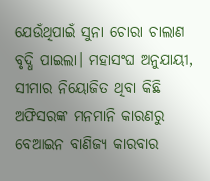ଯେଉଁଥିପାଇଁ ସୁନା ଚୋରା ଚାଲାଣ ବୃଦ୍ଧି ପାଇଲା। ମହାସଂଘ ଅନୁଯାୟୀ, ସୀମାର ନିୟୋଜିତ ଥିବା କିଛି ଅଫିସରଙ୍କ ମନମାନି କାରଣରୁ ବେଆଇନ ବାଣିଜ୍ୟ କାରବାର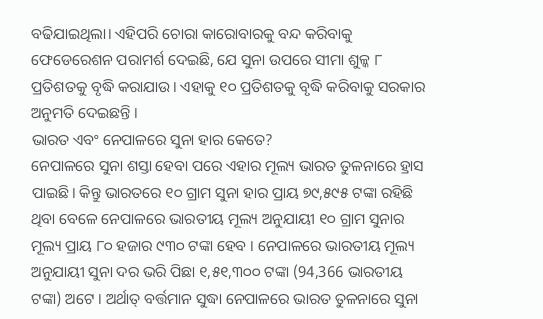ବଢିଯାଇଥିଲା। ଏହିପରି ଚୋରା କାରୋବାରକୁ ବନ୍ଦ କରିବାକୁ ଫେଡେରେଶନ ପରାମର୍ଶ ଦେଇଛି, ଯେ ସୁନା ଉପରେ ସୀମା ଶୁଳ୍କ ୮ ପ୍ରତିଶତକୁ ବୃଦ୍ଧି କରାଯାଉ। ଏହାକୁ ୧୦ ପ୍ରତିଶତକୁ ବୃଦ୍ଧି କରିବାକୁ ସରକାର ଅନୁମତି ଦେଇଛନ୍ତି ।
ଭାରତ ଏବଂ ନେପାଳରେ ସୁନା ହାର କେତେ?
ନେପାଳରେ ସୁନା ଶସ୍ତା ହେବା ପରେ ଏହାର ମୂଲ୍ୟ ଭାରତ ତୁଳନାରେ ହ୍ରାସ ପାଇଛି। କିନ୍ତୁ ଭାରତରେ ୧୦ ଗ୍ରାମ ସୁନା ହାର ପ୍ରାୟ ୭୯,୫୯୫ ଟଙ୍କା ରହିଛି ଥିବା ବେଳେ ନେପାଳରେ ଭାରତୀୟ ମୂଲ୍ୟ ଅନୁଯାୟୀ ୧୦ ଗ୍ରାମ ସୁନାର ମୂଲ୍ୟ ପ୍ରାୟ ୮୦ ହଜାର ୯୩୦ ଟଙ୍କା ହେବ । ନେପାଳରେ ଭାରତୀୟ ମୂଲ୍ୟ ଅନୁଯାୟୀ ସୁନା ଦର ଭରି ପିଛା ୧,୫୧,୩୦୦ ଟଙ୍କା (94,366 ଭାରତୀୟ ଟଙ୍କା) ଅଟେ । ଅର୍ଥାତ୍ ବର୍ତ୍ତମାନ ସୁଦ୍ଧା ନେପାଳରେ ଭାରତ ତୁଳନାରେ ସୁନା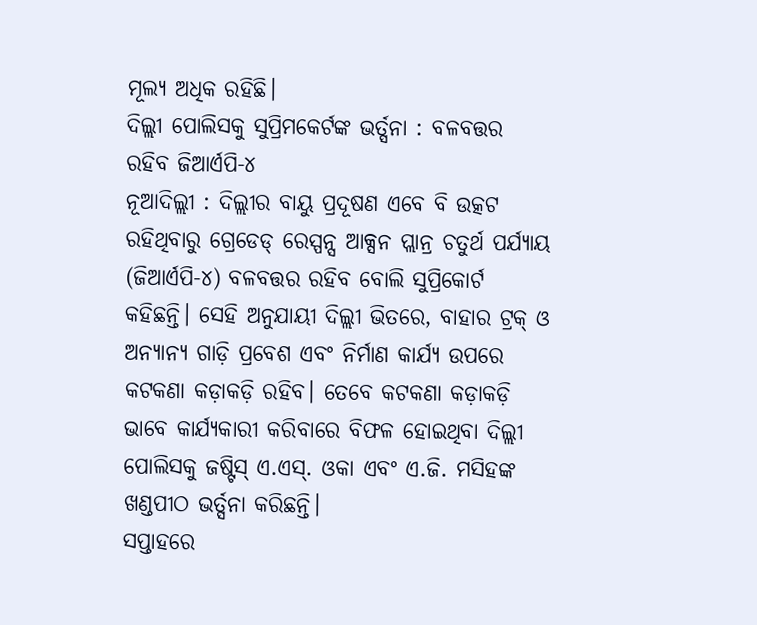ମୂଲ୍ୟ ଅଧିକ ରହିଛି।
ଦିଲ୍ଲୀ ପୋଲିସକୁ ସୁପ୍ରିମକେର୍ଟଙ୍କ ଭର୍ତ୍ସନା : ବଳବତ୍ତର ରହିବ ଜିଆର୍ଏପି-୪
ନୂଆଦିଲ୍ଲୀ : ଦିଲ୍ଲୀର ବାୟୁ ପ୍ରଦୂଷଣ ଏବେ ବି ଉତ୍କଟ ରହିଥିବାରୁ ଗ୍ରେଡେଡ୍ ରେସ୍ପନ୍ସ ଆକ୍ସନ ପ୍ଲାନ୍ର ଚତୁର୍ଥ ପର୍ଯ୍ୟାୟ (ଜିଆର୍ଏପି-୪) ବଳବତ୍ତର ରହିବ ବୋଲି ସୁପ୍ରିକୋର୍ଟ କହିଛନ୍ତି। ସେହି ଅନୁଯାୟୀ ଦିଲ୍ଲୀ ଭିତରେ, ବାହାର ଟ୍ରକ୍ ଓ ଅନ୍ୟାନ୍ୟ ଗାଡ଼ି ପ୍ରବେଶ ଏବଂ ନିର୍ମାଣ କାର୍ଯ୍ୟ ଉପରେ କଟକଣା କଡ଼ାକଡ଼ି ରହିବ। ତେବେ କଟକଣା କଡ଼ାକଡ଼ି ଭାବେ କାର୍ଯ୍ୟକାରୀ କରିବାରେ ବିଫଳ ହୋଇଥିବା ଦିଲ୍ଲୀ ପୋଲିସକୁ ଜଷ୍ଟିସ୍ ଏ.ଏସ୍. ଓକା ଏବଂ ଏ.ଜି. ମସିହଙ୍କ ଖଣ୍ଡପୀଠ ଭର୍ତ୍ସନା କରିଛନ୍ତି।
ସପ୍ତାହରେ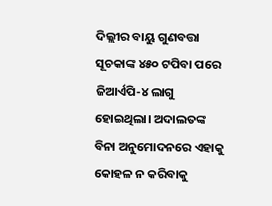ଦିଲ୍ଲୀର ବାୟୁ ଗୁଣବତ୍ତା ସୂଚକାଙ୍କ ୪୫୦ ଟପିବା ପରେ ଜିଆର୍ଏପି-୪ ଲାଗୁ ହୋଇଥିଲା। ଅଦାଲତଙ୍କ ବିନା ଅନୁମୋଦନରେ ଏହାକୁ କୋହଳ ନ କରିବାକୁ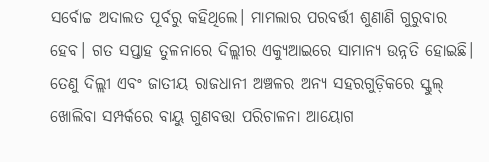ସର୍ବୋଚ୍ଚ ଅଦାଲତ ପୂର୍ବରୁ କହିଥିଲେ। ମାମଲାର ପରବର୍ତ୍ତୀ ଶୁଣାଣି ଗୁରୁବାର ହେବ। ଗତ ସପ୍ତାହ ତୁଳନାରେ ଦିଲ୍ଲୀର ଏକ୍ୟୁଆଇରେ ସାମାନ୍ୟ ଉନ୍ନତି ହୋଇଛି। ତେଣୁ ଦିଲ୍ଲୀ ଏବଂ ଜାତୀୟ ରାଜଧାନୀ ଅଞ୍ଚଳର ଅନ୍ୟ ସହରଗୁଡ଼ିକରେ ସ୍କୁଲ୍ ଖୋଲିବା ସମ୍ପର୍କରେ ବାୟୁ ଗୁଣବତ୍ତା ପରିଚାଳନା ଆୟୋଗ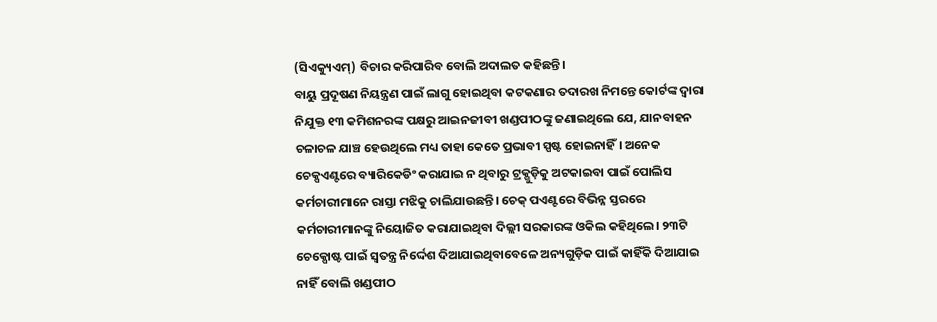(ସିଏକ୍ୟୁଏମ୍) ବିଚାର କରିପାରିବ ବୋଲି ଅଦାଲତ କହିଛନ୍ତି।
ବାୟୁ ପ୍ରଦୂଷଣ ନିୟନ୍ତ୍ରଣ ପାଇଁ ଲାଗୁ ହୋଇଥିବା କଟକଣାର ତଦାରଖ ନିମନ୍ତେ କୋର୍ଟଙ୍କ ଦ୍ୱାରା ନିଯୁକ୍ତ ୧୩ କମିଶନରଙ୍କ ପକ୍ଷରୁ ଆଇନଜୀବୀ ଖଣ୍ଡପୀଠଙ୍କୁ ଜଣାଇଥିଲେ ଯେ, ଯାନବାହନ ଚଳାଚଳ ଯାଞ୍ଚ ହେଉଥିଲେ ମଧ୍ୟ ତାହା କେତେ ପ୍ରଭାବୀ ସ୍ପଷ୍ଟ ହୋଇନାହିଁ। ଅନେକ ଚେକ୍ପଏଣ୍ଟରେ ବ୍ୟାରିକେଡିଂ କରାଯାଇ ନ ଥିବାରୁ ଟ୍ରକ୍ଗୁଡ଼ିକୁ ଅଟକାଇବା ପାଇଁ ପୋଲିସ କର୍ମଚାରୀମାନେ ରାସ୍ତା ମଝିକୁ ଚାଲିଯାଉଛନ୍ତି। ଚେକ୍ ପଏଣ୍ଟରେ ବିଭିନ୍ନ ସ୍ତରରେ କର୍ମଚାରୀମାନଙ୍କୁ ନିୟୋଜିତ କରାଯାଇଥିବା ଦିଲ୍ଲୀ ସରକାରଙ୍କ ଓକିଲ କହିଥିଲେ। ୨୩ଟି ଚେକ୍ପୋଷ୍ଟ ପାଇଁ ସ୍ବତନ୍ତ୍ର ନିର୍ଦ୍ଦେଶ ଦିଆଯାଇଥିବାବେଳେ ଅନ୍ୟଗୁଡ଼ିକ ପାଇଁ କାହିଁକି ଦିଆଯାଇ ନାହିଁ ବୋଲି ଖଣ୍ଡପୀଠ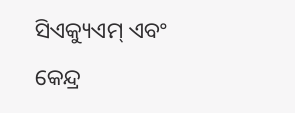ସିଏକ୍ୟୁଏମ୍ ଏବଂ କେନ୍ଦ୍ର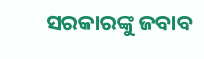ସରକାରଙ୍କୁ ଜବାବ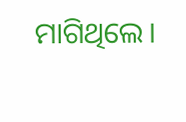ମାଗିଥିଲେ।